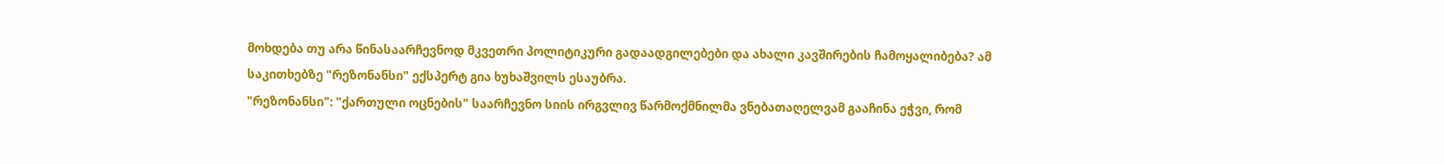მოხდება თუ არა წინასაარჩევნოდ მკვეთრი პოლიტიკური გადაადგილებები და ახალი კავშირების ჩამოყალიბება? ამ საკითხებზე "რეზონანსი" ექსპერტ გია ხუხაშვილს ესაუბრა.
"რეზონანსი": "ქართული ოცნების" საარჩევნო სიის ირგვლივ წარმოქმნილმა ვნებათაღელვამ გააჩინა ეჭვი, რომ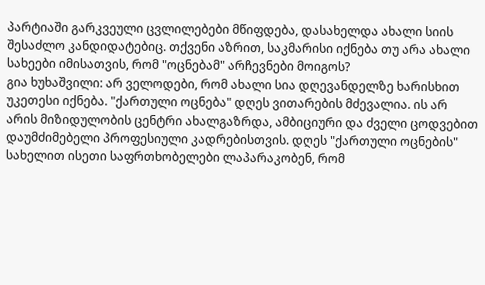პარტიაში გარკვეული ცვლილებები მწიფდება, დასახელდა ახალი სიის შესაძლო კანდიდატებიც. თქვენი აზრით, საკმარისი იქნება თუ არა ახალი სახეები იმისათვის, რომ "ოცნებამ" არჩევნები მოიგოს?
გია ხუხაშვილი: არ ველოდები, რომ ახალი სია დღევანდელზე ხარისხით უკეთესი იქნება. "ქართული ოცნება" დღეს ვითარების მძევალია. ის არ არის მიზიდულობის ცენტრი ახალგაზრდა, ამბიციური და ძველი ცოდვებით დაუმძიმებელი პროფესიული კადრებისთვის. დღეს "ქართული ოცნების" სახელით ისეთი საფრთხობელები ლაპარაკობენ, რომ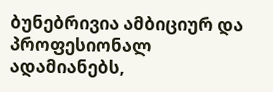ბუნებრივია ამბიციურ და პროფესიონალ ადამიანებს,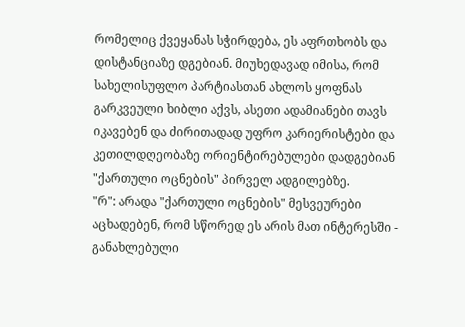რომელიც ქვეყანას სჭირდება, ეს აფრთხობს და დისტანციაზე დგებიან. მიუხედავად იმისა, რომ სახელისუფლო პარტიასთან ახლოს ყოფნას გარკვეული ხიბლი აქვს, ასეთი ადამიანები თავს იკავებენ და ძირითადად უფრო კარიერისტები და კეთილდღეობაზე ორიენტირებულები დადგებიან "ქართული ოცნების" პირველ ადგილებზე.
"რ": არადა "ქართული ოცნების" მესვეურები აცხადებენ, რომ სწორედ ეს არის მათ ინტერესში - განახლებული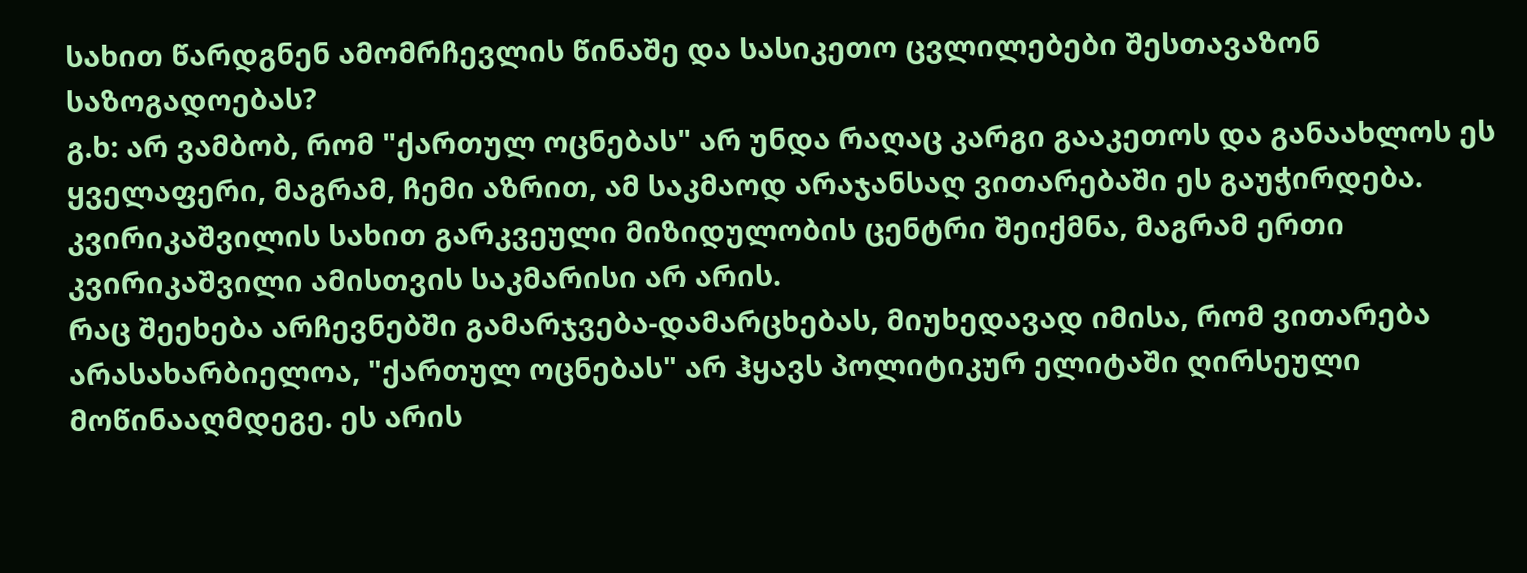სახით წარდგნენ ამომრჩევლის წინაშე და სასიკეთო ცვლილებები შესთავაზონ საზოგადოებას?
გ.ხ: არ ვამბობ, რომ "ქართულ ოცნებას" არ უნდა რაღაც კარგი გააკეთოს და განაახლოს ეს ყველაფერი, მაგრამ, ჩემი აზრით, ამ საკმაოდ არაჯანსაღ ვითარებაში ეს გაუჭირდება. კვირიკაშვილის სახით გარკვეული მიზიდულობის ცენტრი შეიქმნა, მაგრამ ერთი კვირიკაშვილი ამისთვის საკმარისი არ არის.
რაც შეეხება არჩევნებში გამარჯვება-დამარცხებას, მიუხედავად იმისა, რომ ვითარება არასახარბიელოა, "ქართულ ოცნებას" არ ჰყავს პოლიტიკურ ელიტაში ღირსეული მოწინააღმდეგე. ეს არის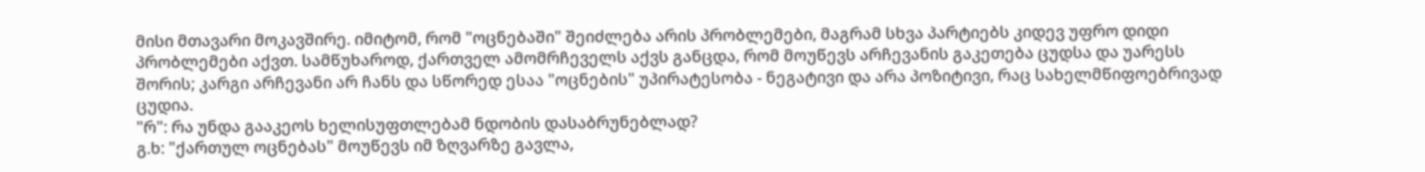მისი მთავარი მოკავშირე. იმიტომ, რომ "ოცნებაში" შეიძლება არის პრობლემები, მაგრამ სხვა პარტიებს კიდევ უფრო დიდი პრობლემები აქვთ. სამწუხაროდ, ქართველ ამომრჩეველს აქვს განცდა, რომ მოუწევს არჩევანის გაკეთება ცუდსა და უარესს შორის; კარგი არჩევანი არ ჩანს და სწორედ ესაა "ოცნების" უპირატესობა - ნეგატივი და არა პოზიტივი, რაც სახელმწიფოებრივად ცუდია.
"რ": რა უნდა გააკეოს ხელისუფთლებამ ნდობის დასაბრუნებლად?
გ.ხ: "ქართულ ოცნებას" მოუწევს იმ ზღვარზე გავლა,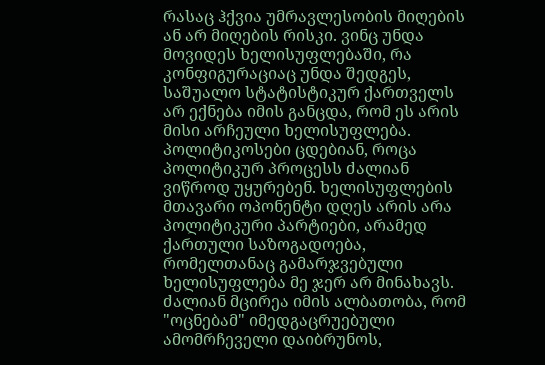რასაც ჰქვია უმრავლესობის მიღების ან არ მიღების რისკი. ვინც უნდა მოვიდეს ხელისუფლებაში, რა კონფიგურაციაც უნდა შედგეს, საშუალო სტატისტიკურ ქართველს არ ექნება იმის განცდა, რომ ეს არის მისი არჩეული ხელისუფლება. პოლიტიკოსები ცდებიან, როცა პოლიტიკურ პროცესს ძალიან ვიწროდ უყურებენ. ხელისუფლების მთავარი ოპონენტი დღეს არის არა პოლიტიკური პარტიები, არამედ ქართული საზოგადოება, რომელთანაც გამარჯვებული ხელისუფლება მე ჯერ არ მინახავს. ძალიან მცირეა იმის ალბათობა, რომ "ოცნებამ" იმედგაცრუებული ამომრჩეველი დაიბრუნოს,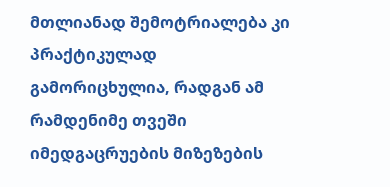მთლიანად შემოტრიალება კი პრაქტიკულად გამორიცხულია, რადგან ამ რამდენიმე თვეში იმედგაცრუების მიზეზების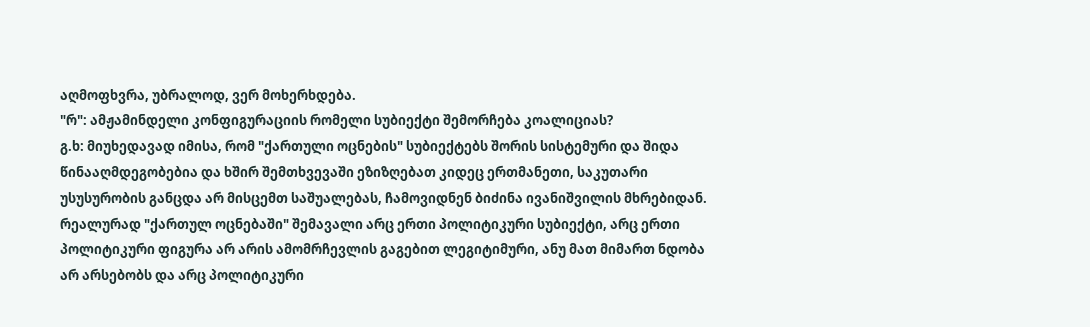აღმოფხვრა, უბრალოდ, ვერ მოხერხდება.
"რ": ამჟამინდელი კონფიგურაციის რომელი სუბიექტი შემორჩება კოალიციას?
გ.ხ: მიუხედავად იმისა, რომ "ქართული ოცნების" სუბიექტებს შორის სისტემური და შიდა წინააღმდეგობებია და ხშირ შემთხვევაში ეზიზღებათ კიდეც ერთმანეთი, საკუთარი უსუსურობის განცდა არ მისცემთ საშუალებას, ჩამოვიდნენ ბიძინა ივანიშვილის მხრებიდან.
რეალურად "ქართულ ოცნებაში" შემავალი არც ერთი პოლიტიკური სუბიექტი, არც ერთი პოლიტიკური ფიგურა არ არის ამომრჩევლის გაგებით ლეგიტიმური, ანუ მათ მიმართ ნდობა არ არსებობს და არც პოლიტიკური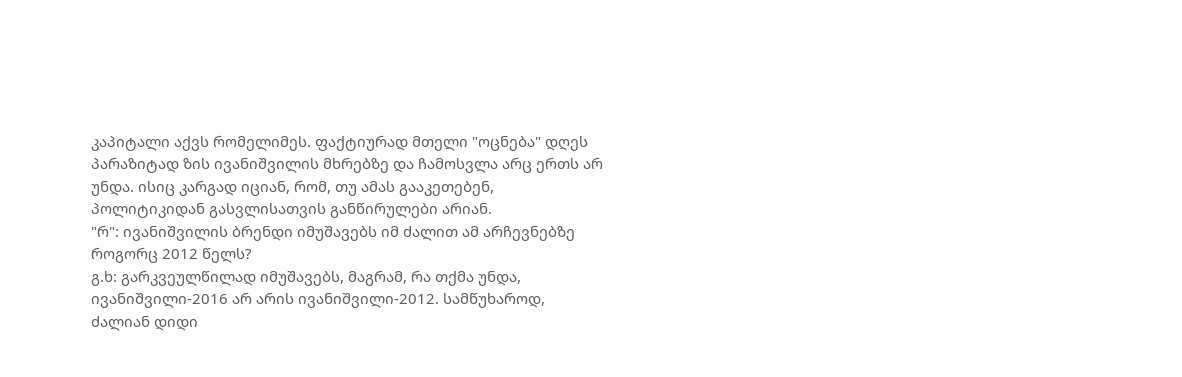კაპიტალი აქვს რომელიმეს. ფაქტიურად მთელი "ოცნება" დღეს პარაზიტად ზის ივანიშვილის მხრებზე და ჩამოსვლა არც ერთს არ უნდა. ისიც კარგად იციან, რომ, თუ ამას გააკეთებენ, პოლიტიკიდან გასვლისათვის განწირულები არიან.
"რ": ივანიშვილის ბრენდი იმუშავებს იმ ძალით ამ არჩევნებზე როგორც 2012 წელს?
გ.ხ: გარკვეულწილად იმუშავებს, მაგრამ, რა თქმა უნდა, ივანიშვილი-2016 არ არის ივანიშვილი-2012. სამწუხაროდ, ძალიან დიდი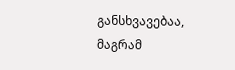განსხვავებაა, მაგრამ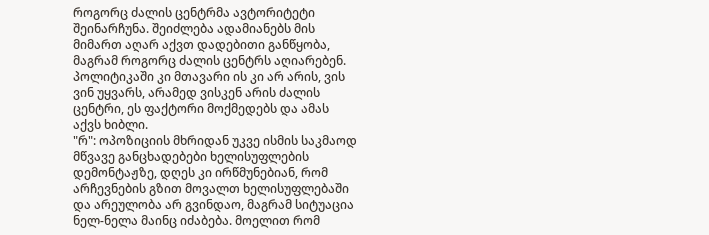როგორც ძალის ცენტრმა ავტორიტეტი შეინარჩუნა. შეიძლება ადამიანებს მის მიმართ აღარ აქვთ დადებითი განწყობა, მაგრამ როგორც ძალის ცენტრს აღიარებენ. პოლიტიკაში კი მთავარი ის კი არ არის, ვის ვინ უყვარს, არამედ ვისკენ არის ძალის ცენტრი, ეს ფაქტორი მოქმედებს და ამას აქვს ხიბლი.
"რ": ოპოზიციის მხრიდან უკვე ისმის საკმაოდ მწვავე განცხადებები ხელისუფლების დემონტაჟზე, დღეს კი ირწმუნებიან, რომ არჩევნების გზით მოვალთ ხელისუფლებაში და არეულობა არ გვინდაო, მაგრამ სიტუაცია ნელ-ნელა მაინც იძაბება. მოელით რომ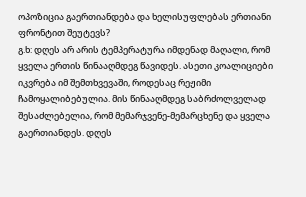ოპოზიცია გაერთიანდება და ხელისუფლებას ერთიანი ფრონტით შეუტევს?
გ.ხ: დღეს არ არის ტემპერატურა იმდენად მაღალი, რომ ყველა ერთის წინააღმდეგ წავიდეს. ასეთი კოალიციები იკვრება იმ შემთხვევაში, როდესაც რეჟიმი ჩამოყალიბებულია. მის წინააღმდეგ საბრძოლველად შესაძლებელია, რომ მემარჯვენე-მემარცხენე და ყველა გაერთიანდეს. დღეს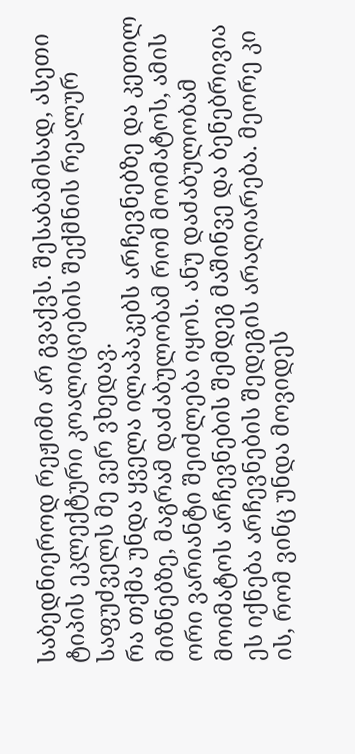საბედნიეროდ რეჟიმი არ გვაქვს. შესაბამისად, ასეთი ტიპის ეკლექტური კოალიციების შექმნის რეალურ საფუძველს მე ვერ ვხედავ.
რა თქმა უნდა ყველა ილაპაკებს არჩევნებზე და კეთილ მიზნებზე, მაგრამ დაძაბულობამ რომ მოიმატოს, ამის ორი ვარიანტი შეიძლება იყოს. ანუ დაძაბულობამ მოიმატოს არჩევნების შემდეგ მაშინვე და ბენებრივია ეს იქნება არჩევნების შედეგის არაღიარება. მეორე კი ის, რომ ვინც უნდა მოვიდეს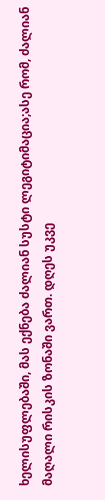ხელისუფლებაში, მას ექნება ძალიან სუსტი ლეგიტიმაცია;ასე რომ, ძალიან მაღალი რისკის ზონაში ვართ. დღეს უკვე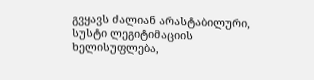გვყავს ძალიან არასტაბილური, სუსტი ლეგიტიმაციის ხელისუფლება,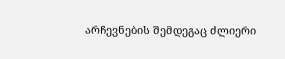არჩევნების შემდეგაც ძლიერი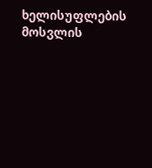ხელისუფლების მოსვლის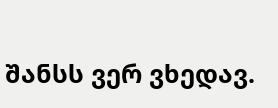შანსს ვერ ვხედავ.